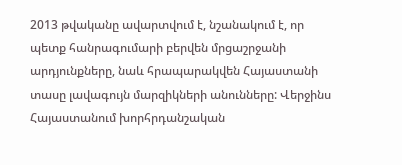2013 թվականը ավարտվում է, նշանակում է, որ պետք հանրագումարի բերվեն մրցաշրջանի արդյունքները, նաև հրապարակվեն Հայաստանի տասը լավագույն մարզիկների անունները: Վերջինս Հայաստանում խորհրդանշական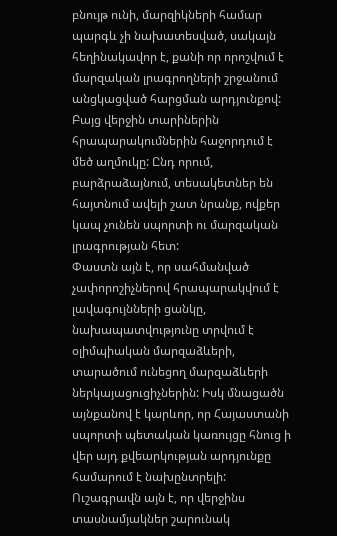բնույթ ունի, մարզիկների համար պարգև չի նախատեսված, սակայն հեղինակավոր է, քանի որ որոշվում է մարզական լրագրողների շրջանում անցկացված հարցման արդյունքով: Բայց վերջին տարիներին հրապարակումներին հաջորդում է մեծ աղմուկը: Ընդ որում, բարձրաձայնում, տեսակետներ են հայտնում ավելի շատ նրանք, ովքեր կապ չունեն սպորտի ու մարզական լրագրության հետ:
Փաստն այն է, որ սահմանված չափորոշիչներով հրապարակվում է լավագույնների ցանկը, նախապատվությունը տրվում է օլիմպիական մարզաձևերի, տարածում ունեցող մարզաձևերի ներկայացուցիչներին: Իսկ մնացածն այնքանով է կարևոր, որ Հայաստանի սպորտի պետական կառույցը հնուց ի վեր այդ քվեարկության արդյունքը համարում է նախընտրելի:
Ուշագրավն այն է, որ վերջինս տասնամյակներ շարունակ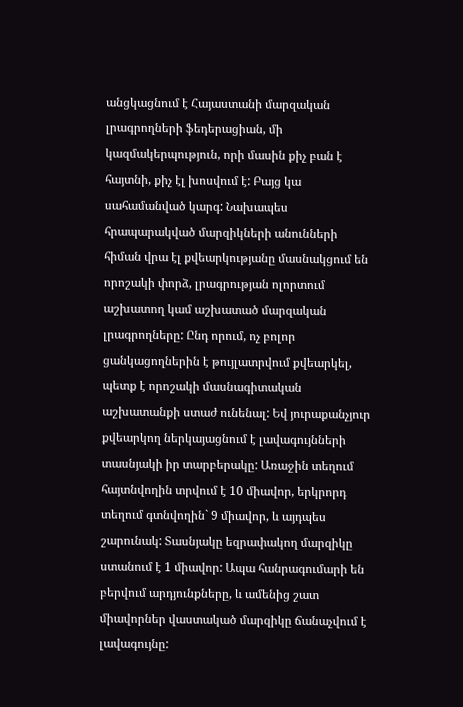անցկացնում է Հայաստանի մարզական լրագրողների ֆեդերացիան, մի կազմակերպություն, որի մասին քիչ բան է հայտնի, քիչ էլ խոսվում է: Բայց կա սահամանված կարգ: Նախապես հրապարակված մարզիկների անունների հիման վրա էլ քվեարկությանը մասնակցում են որոշակի փորձ, լրագրության ոլորտում աշխատող կամ աշխատած մարզական լրագրողները: Ընդ որում, ոչ բոլոր ցանկացողներին է թույլատրվում քվեարկել, պետք է որոշակի մասնագիտական աշխատանքի ստաժ ունենալ: Եվ յուրաքանչյուր քվեարկող ներկայացնում է լավագույնների տասնյակի իր տարբերակը: Առաջին տեղում հայտնվողին տրվում է 10 միավոր, երկրորդ տեղում գտնվողին` 9 միավոր, և այդպես շարունակ: Տասնյակը եզրափակող մարզիկը ստանում է 1 միավոր: Ապա հանրագումարի են բերվում արդյունքները, և ամենից շատ միավորներ վաստակած մարզիկը ճանաչվում է լավագույնը: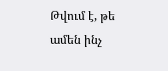Թվում է, թե ամեն ինչ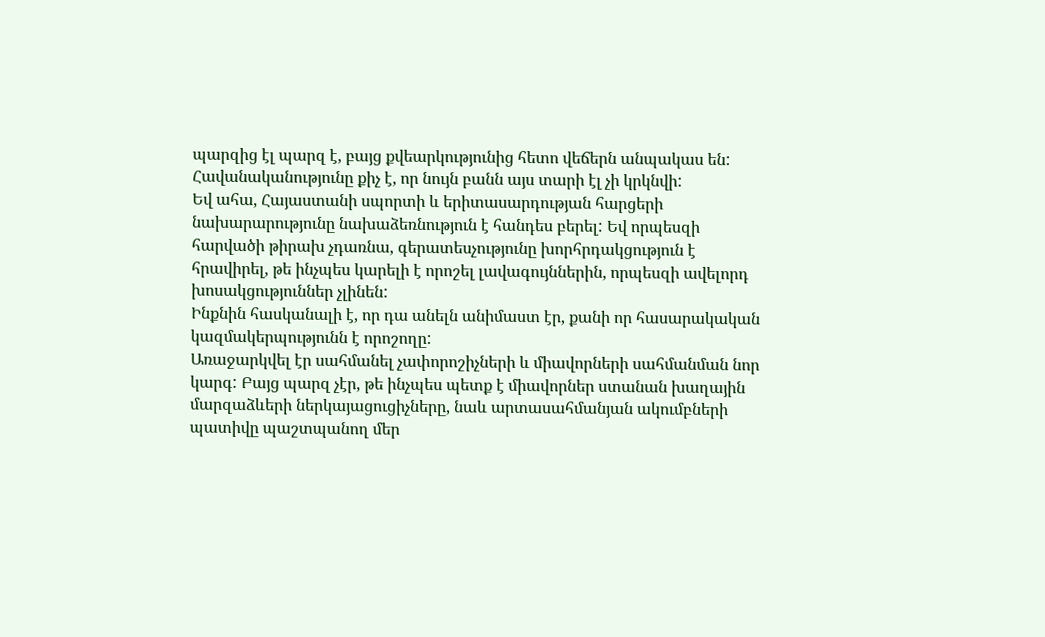պարզից էլ պարզ է, բայց քվեարկությունից հետո վեճերն անպակաս են: Հավանականությունը քիչ է, որ նույն բանն այս տարի էլ չի կրկնվի:
Եվ ահա, Հայաստանի սպորտի և երիտասարդության հարցերի նախարարությունը նախաձեռնություն է հանդես բերել: Եվ որպեսզի հարվածի թիրախ չդառնա, գերատեսչությունը խորհրդակցություն է հրավիրել, թե ինչպես կարելի է որոշել լավագույններին, որպեսզի ավելորդ խոսակցություններ չլինեն:
Ինքնին հասկանալի է, որ դա անելն անիմաստ էր, քանի որ հասարակական կազմակերպությունն է որոշողը:
Առաջարկվել էր սահմանել չափորոշիչների և միավորների սահմանման նոր կարգ: Բայց պարզ չէր, թե ինչպես պետք է միավորներ ստանան խաղային մարզաձևերի ներկայացուցիչները, նաև արտասահմանյան ակումբների պատիվը պաշտպանող մեր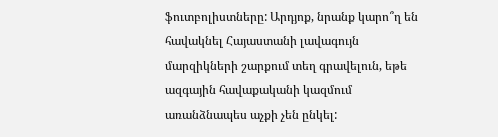ֆուտբոլիստները: Արդյոք, նրանք կարո՞ղ են հավակնել Հայաստանի լավագույն մարզիկների շարքում տեղ գրավելուն, եթե ազգային հավաքականի կազմում առանձնապես աչքի չեն ընկել: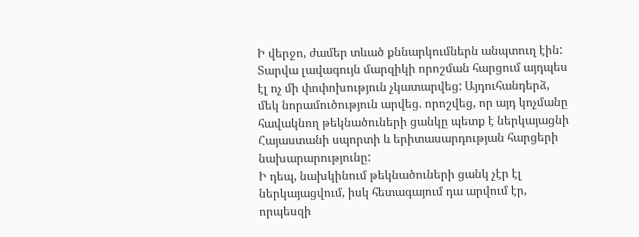Ի վերջո, ժամեր տևած քննարկումներն անպտուղ էին: Տարվա լավագույն մարզիկի որոշման հարցում այդպես էլ ոչ մի փոփոխություն չկատարվեց: Այդուհանդերձ, մեկ նորամուծություն արվեց. որոշվեց, որ այդ կոչմանը հավակնող թեկնածուների ցանկը պետք է ներկայացնի Հայաստանի սպորտի և երիտասարդության հարցերի նախարարությունը:
Ի դեպ, նախկինում թեկնածուների ցանկ չէր էլ ներկայացվում, իսկ հետագայում դա արվում էր, որպեսզի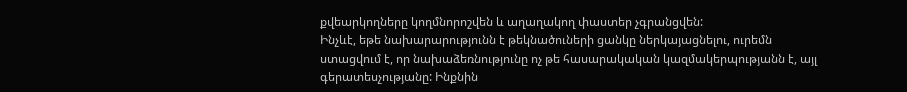քվեարկողները կողմնորոշվեն և աղաղակող փաստեր չգրանցվեն:
Ինչևէ, եթե նախարարությունն է թեկնածուների ցանկը ներկայացնելու, ուրեմն ստացվում է, որ նախաձեռնությունը ոչ թե հասարակական կազմակերպությանն է, այլ գերատեսչությանը: Ինքնին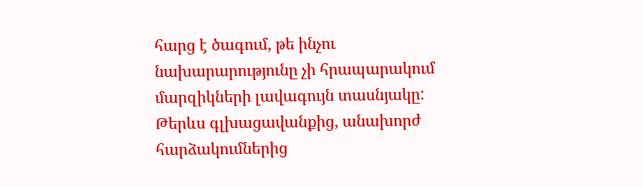հարց է ծագում, թե ինչու նախարարությունը չի հրապարակում մարզիկների լավագույն տասնյակը: Թերևս գլխացավանքից, անախորժ հարձակումներից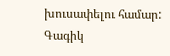խուսափելու համար:
Գագիկ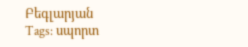Բեգլարյան
Tags: սպորտ